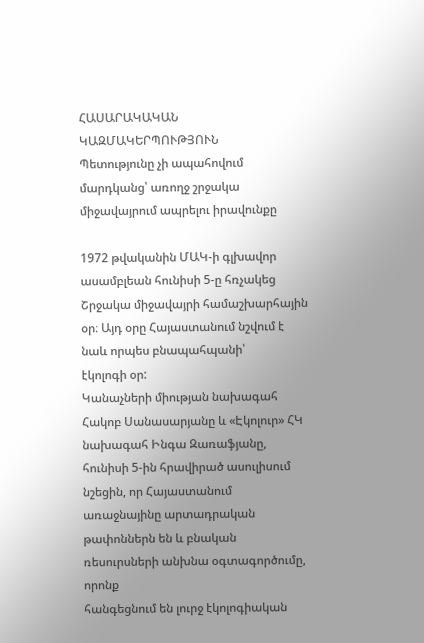ՀԱՍԱՐԱԿԱԿԱՆ ԿԱԶՄԱԿԵՐՊՈՒԹՅՈՒՆ
Պետությունը չի ապահովում մարդկանց՝ առողջ շրջակա միջավայրում ապրելու իրավունքը

1972 թվականին ՄԱԿ-ի գլխավոր ասամբլեան հունիսի 5-ը հռչակեց
Շրջակա միջավայրի համաշխարհային օր։ Այդ օրը Հայաստանում նշվում է նաև որպես բնապահպանի՝
էկոլոգի օր:
Կանաչների միության նախագահ Հակոբ Սանասարյանը և «Էկոլուր» ՀԿ
նախագահ Ինգա Զառաֆյանը, հունիսի 5-ին հրավիրած ասուլիսում նշեցին, որ Հայաստանում
առաջնայինը արտադրական թափոններն են և բնական ռեսուրսների անխնա օգտագործումը, որոնք
հանգեցնում են լուրջ էկոլոգիական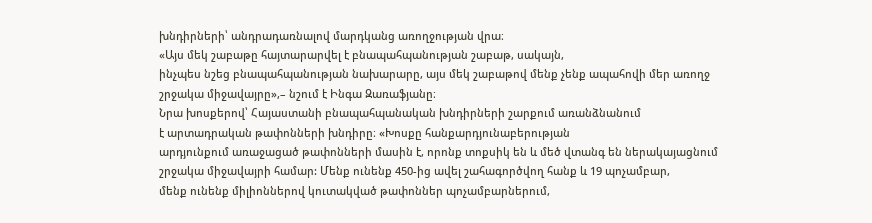խնդիրների՝ անդրադառնալով մարդկանց առողջության վրա։
«Այս մեկ շաբաթը հայտարարվել է բնապահպանության շաբաթ, սակայն,
ինչպես նշեց բնապահպանության նախարարը, այս մեկ շաբաթով մենք չենք ապահովի մեր առողջ
շրջակա միջավայրը»,– նշում է Ինգա Զառաֆյանը։
Նրա խոսքերով՝ Հայաստանի բնապահպանական խնդիրների շարքում առանձնանում
է արտադրական թափոնների խնդիրը։ «Խոսքը հանքարդյունաբերության
արդյունքում առաջացած թափոնների մասին է, որոնք տոքսիկ են և մեծ վտանգ են ներակայացնում
շրջակա միջավայրի համար: Մենք ունենք 450-ից ավել շահագործվող հանք և 19 պոչամբար,
մենք ունենք միլիոններով կուտակված թափոններ պոչամբարներում,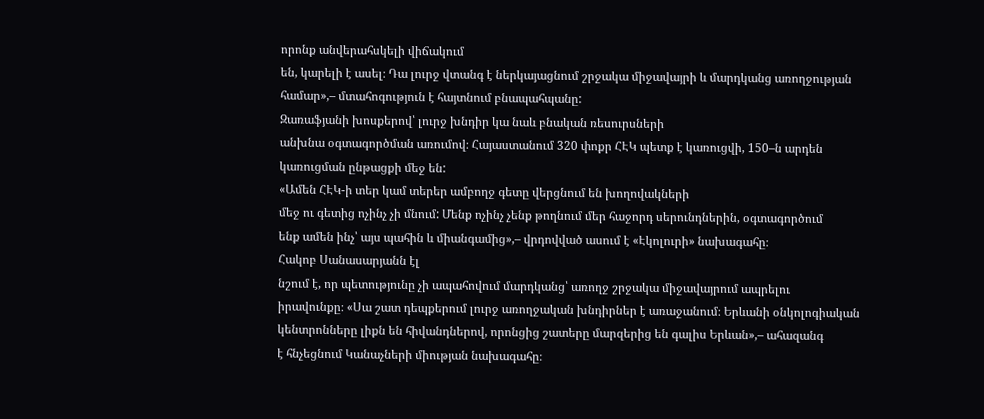որոնք անվերահսկելի վիճակում
են, կարելի է ասել։ Դա լուրջ վտանգ է ներկայացնում շրջակա միջավայրի և մարդկանց առողջության
համար»,– մտահոգություն է հայտնում բնապահպանը:
Զառաֆյանի խոսքերով՝ լուրջ խնդիր կա նաև բնական ռեսուրսների
անխնա օգտագործման առումով։ Հայաստանում 320 փոքր ՀԷԿ պետք է կառուցվի, 150–ն արդեն
կառուցման ընթացքի մեջ են:
«Ամեն ՀԷԿ-ի տեր կամ տերեր ամբողջ գետը վերցնում են խողովակների
մեջ ու գետից ոչինչ չի մնում: Մենք ոչինչ չենք թողնում մեր հաջորդ սերունդներին, օգտագործում
ենք ամեն ինչ՝ այս պահին և միանգամից»,– վրդովված ասում է «Էկոլուրի» նախագահը։
Հակոբ Սանասարյանն էլ
նշում է, որ պետությունը չի ապահովում մարդկանց՝ առողջ շրջակա միջավայրում ապրելու
իրավունքը։ «Սա շատ դեպքերում լուրջ առողջական խնդիրներ է առաջանում։ Երևանի օնկոլոգիական
կենտրոնները լիքն են հիվանդներով, որոնցից շատերը մարզերից են գալիս Երևան»,– ահազանգ
է հնչեցնում Կանաչների միության նախագահը։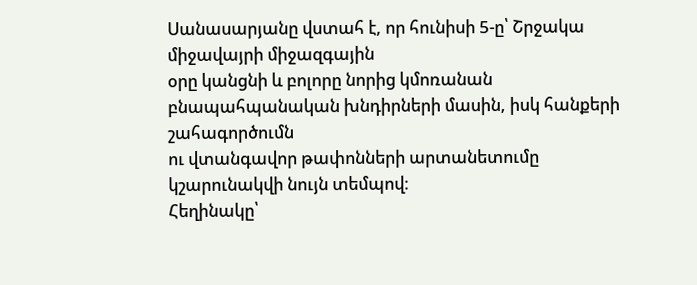Սանասարյանը վստահ է, որ հունիսի 5-ը՝ Շրջակա միջավայրի միջազգային
օրը կանցնի և բոլորը նորից կմոռանան բնապահպանական խնդիրների մասին, իսկ հանքերի շահագործումն
ու վտանգավոր թափոնների արտանետումը կշարունակվի նույն տեմպով։
Հեղինակը՝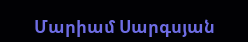Մարիամ Սարգսյան